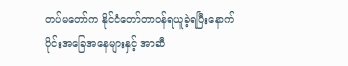တပ်မတော်က နိုင်ငံတော်တာဝန်ရယူခဲ့ရပြီးနောက်ပိုင်းအခြေအနေများနှင့် အာဆီ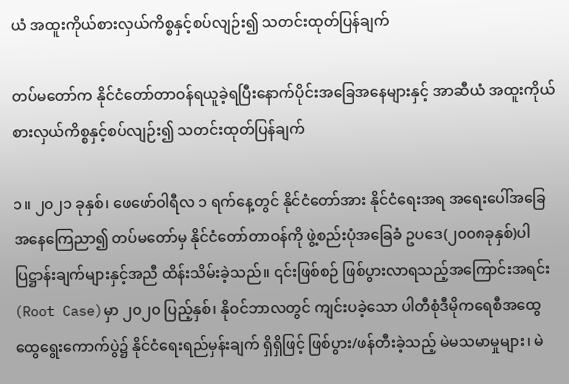ယံ အထူးကိုယ်စားလှယ်ကိစ္စနှင့်စပ်လျဉ်း၍ သတင်းထုတ်ပြန်ချက်

တပ်မတော်က နိုင်ငံတော်တာဝန်ရယူခဲ့ရပြီးနောက်ပိုင်းအခြေအနေများနှင့် အာဆီယံ အထူးကိုယ်စားလှယ်ကိစ္စနှင့်စပ်လျဉ်း၍ သတင်းထုတ်ပြန်ချက်

၁။ ၂၀၂၁ ခုနှစ်၊ ဖေဖော်ဝါရီလ ၁ ရက်နေ့တွင် နိုင်ငံတော်အား နိုင်ငံရေးအရ အရေးပေါ်အခြေအနေကြေညာ၍ တပ်မတော်မှ နိုင်ငံတော်တာဝန်ကို ဖွဲ့စည်းပုံအခြေခံ ဥပဒေ(၂၀၀၈ခုနှစ်)ပါ ပြဋ္ဌာန်းချက်များနှင့်အညီ ထိန်းသိမ်းခဲ့သည်။ ၎င်းဖြစ်စဉ် ဖြစ်ပွားလာရသည့်အကြောင်းအရင်း(Root Case)မှာ ၂၀၂၀ ပြည့်နှစ်၊ နိုဝင်ဘာလတွင် ကျင်းပခဲ့သော ပါတီစုံဒီမိုကရေစီအထွေထွေရွေးကောက်ပွဲ၌ နိုင်ငံရေးရည်မှန်းချက် ရှိရှိဖြင့် ဖြစ်ပွား/ဖန်တီးခဲ့သည့် မဲမသမာမှုများ၊ မဲ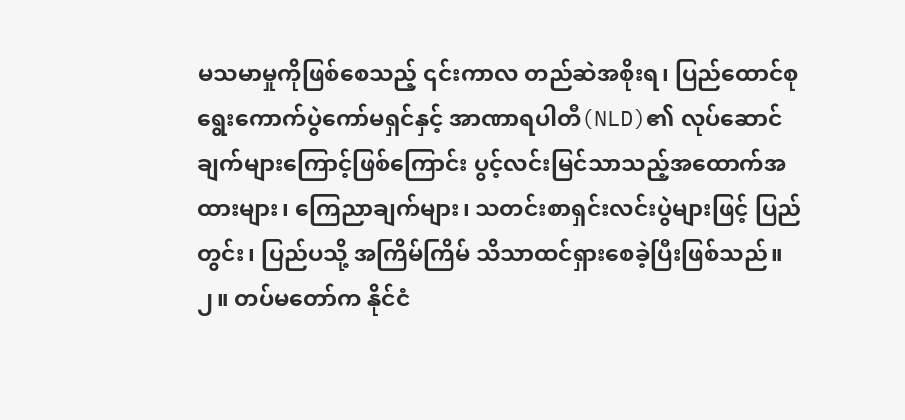မသမာမှုကိုဖြစ်စေသည့် ၎င်းကာလ တည်ဆဲအစိုးရ၊ ပြည်ထောင်စုရွေးကောက်ပွဲကော်မရှင်နှင့် အာဏာရပါတီ(NLD)၏ လုပ်ဆောင်ချက်များကြောင့်ဖြစ်ကြောင်း ပွင့်လင်းမြင်သာသည့်အထောက်အထားများ၊ ကြေညာချက်များ၊ သတင်းစာရှင်းလင်းပွဲများဖြင့် ပြည်တွင်း၊ ပြည်ပသို့ အကြိမ်ကြိမ် သိသာထင်ရှားစေခဲ့ပြီးဖြစ်သည်။
၂။ တပ်မတော်က နိုင်ငံ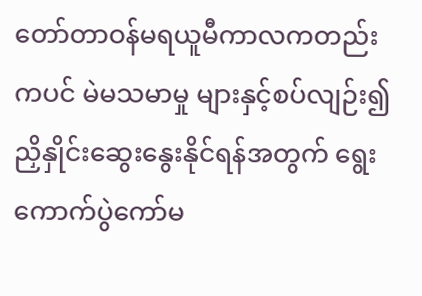တော်တာဝန်မရယူမီကာလကတည်းကပင် မဲမသမာမှု များနှင့်စပ်လျဉ်း၍ ညှိနှိုင်းဆွေးနွေးနိုင်ရန်အတွက် ရွေးကောက်ပွဲကော်မ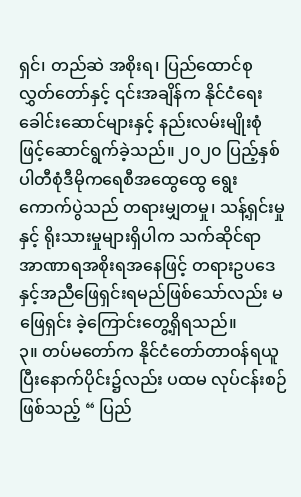ရှင်၊ တည်ဆဲ အစိုးရ၊ ပြည်ထောင်စုလွှတ်တော်နှင့် ၎င်းအချိန်က နိုင်ငံရေးခေါင်းဆောင်များနှင့် နည်းလမ်းမျိုးစုံဖြင့်ဆောင်ရွက်ခဲ့သည်။ ၂၀၂၀ ပြည့်နှစ် ပါတီစုံဒီမိုကရေစီအထွေထွေ ရွေးကောက်ပွဲသည် တရားမျှတမှု၊ သန့်ရှင်းမှုနှင့် ရိုးသားမှုများရှိပါက သက်ဆိုင်ရာ အာဏာရအစိုးရအနေဖြင့် တရားဥပဒေနှင့်အညီဖြေရှင်းရမည်ဖြစ်သော်လည်း မဖြေရှင်း ခဲ့ကြောင်းတွေ့ရှိရသည်။
၃။ တပ်မတော်က နိုင်ငံတော်တာဝန်ရယူပြီးနောက်ပိုင်း၌လည်း ပထမ လုပ်ငန်းစဉ်ဖြစ်သည့် “ ပြည်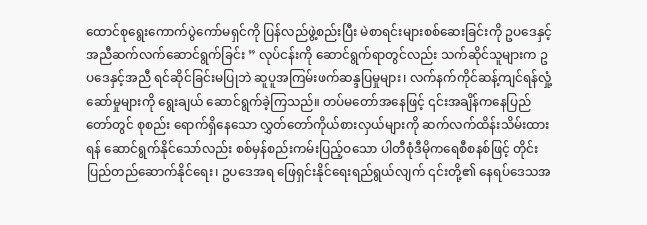ထောင်စုရွေးကောက်ပွဲကော်မရှင်ကို ပြန်လည်ဖွဲ့စည်းပြီး မဲစာရင်းများစစ်ဆေးခြင်းကို ဥပဒေနှင့်အညီဆက်လက်ဆောင်ရွက်ခြင်း ” လုပ်ငန်းကို ဆောင်ရွက်ရာတွင်လည်း သက်ဆိုင်သူများက ဥပဒေနှင့်အညီ ရင်ဆိုင်ခြင်းမပြုဘဲ ဆူပူအကြမ်းဖက်ဆန္ဒပြမှုများ၊ လက်နက်ကိုင်ဆန့်ကျင်ရန်လှုံ့ဆော်မှုများကို ရွေးချယ် ဆောင်ရွက်ခဲ့ကြသည်။ တပ်မတော်အနေဖြင့် ၎င်းအချိန်ကနေပြည်တော်တွင် စုစည်း ရောက်ရှိနေသော လွှတ်တော်ကိုယ်စားလှယ်များကို ဆက်လက်ထိန်းသိမ်းထားရန် ဆောင်ရွက်နိုင်သော်လည်း စစ်မှန်စည်းကမ်းပြည့်ဝသော ပါတီစုံဒီမိုကရေစီစနစ်ဖြင့် တိုင်းပြည်တည်ဆောက်နိုင်ရေး၊ ဥပဒေအရ ဖြေရှင်းနိုင်ရေးရည်ရွယ်လျက် ၎င်းတို့၏ နေရပ်ဒေသအ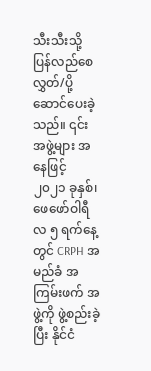သီးသီးသို့ ပြန်လည်စေလွှတ်/ပို့ဆောင်ပေးခဲ့သည်။ ၎င်းအဖွဲ့များ အနေဖြင့် ၂၀၂၁ ခုနှစ်၊ ဖေဖော်ဝါရီလ ၅ ရက်နေ့တွင် CRPH အမည်ခံ အကြမ်းဖက် အဖွဲ့ကို ဖွဲ့စည်းခဲ့ပြီး နိုင်ငံ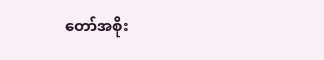တော်အစိုး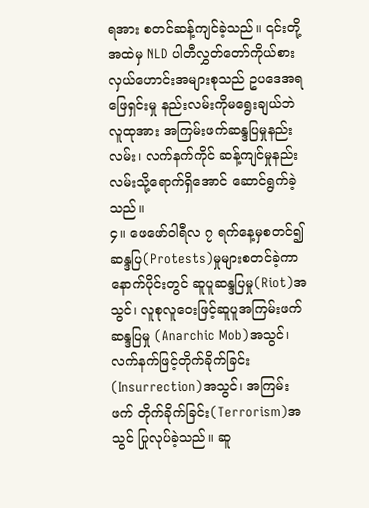ရအား စတင်ဆန့်ကျင်ခဲ့သည်။ ၎င်းတို့အထဲမှ NLD ပါတီလွှတ်တော်ကိုယ်စားလှယ်ဟောင်းအများစုသည် ဥပဒေအရ ဖြေရှင်းမှု နည်းလမ်းကိုမရွေးချယ်ဘဲ လူထုအား အကြမ်းဖက်ဆန္ဒပြမှုနည်းလမ်း၊ လက်နက်ကိုင် ဆန့်ကျင်မှုနည်းလမ်းသို့ရောက်ရှိအောင် ဆောင်ရွက်ခဲ့သည်။
၄။ ဖေဖော်ဝါရီလ ၇ ရက်နေ့မှစတင်၍ ဆန္ဒပြ(Protests)မှုများစတင်ခဲ့ကာ နောက်ပိုင်းတွင် ဆူပူဆန္ဒပြမှု(Riot)အသွင်၊ လူစုလူဝေးဖြင့်ဆူပူအကြမ်းဖက်ဆန္ဒပြမှု (Anarchic Mob)အသွင်၊ လက်နက်ဖြင့်တိုက်ခိုက်ခြင်း(Insurrection)အသွင်၊ အကြမ်းဖက် တိုက်ခိုက်ခြင်း(Terrorism)အသွင် ပြုလုပ်ခဲ့သည်။ ဆူ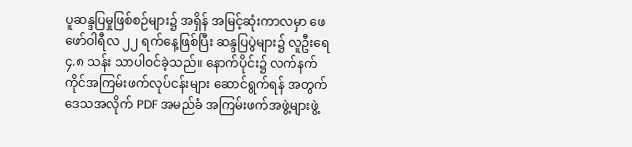ပူဆန္ဒပြမှုဖြစ်စဉ်များ၌ အရှိန် အမြင့်ဆုံးကာလမှာ ဖေဖော်ဝါရီလ ၂၂ ရက်နေ့ဖြစ်ပြီး ဆန္ဒပြပွဲများ၌ လူဦးရေ ၄.၈ သန်း သာပါဝင်ခဲ့သည်။ နောက်ပိုင်း၌ လက်နက်ကိုင်အကြမ်းဖက်လုပ်ငန်းများ ဆောင်ရွက်ရန် အတွက် ဒေသအလိုက် PDF အမည်ခံ အကြမ်းဖက်အဖွဲ့များဖွဲ့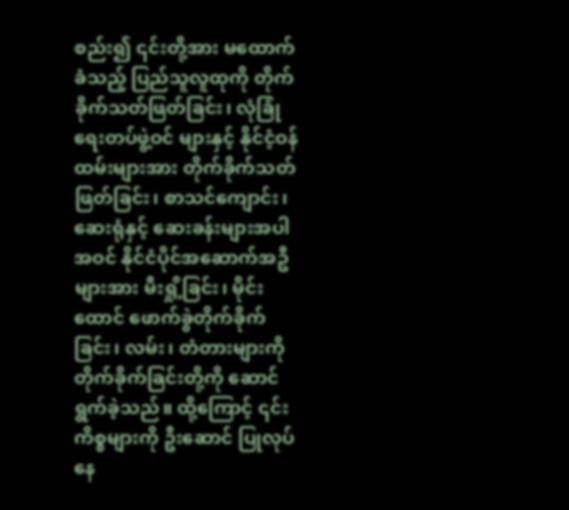စည်း၍ ၎င်းတို့အား မထောက်ခံသည့် ပြည်သူလူထုကို တိုက်ခိုက်သတ်ဖြတ်ခြင်း၊ လုံခြုံရေးတပ်ဖွဲ့ဝင် များနှင့် နိုင်ငံ့ဝန်ထမ်းများအား တိုက်ခိုက်သတ်ဖြတ်ခြင်း၊ စာသင်ကျောင်း၊ ဆေးရုံနှင့် ဆေးခန်းများအပါအဝင် နိုင်ငံပိုင်အဆောက်အဦများအား မီးရှို့ခြင်း၊ မိုင်းထောင် ဖောက်ခွဲတိုက်ခိုက်ခြင်း၊ လမ်း၊ တံတားများကိုတိုက်ခိုက်ခြင်းတို့ကို ဆောင်ရွက်ခဲ့သည်။ ထို့ကြောင့် ၎င်းကိစ္စများကို ဦးဆောင် ပြုလုပ်နေ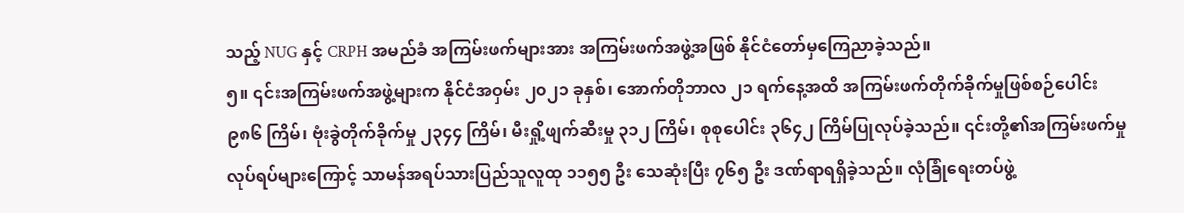သည့် NUG နှင့် CRPH အမည်ခံ အကြမ်းဖက်များအား အကြမ်းဖက်အဖွဲ့အဖြစ် နိုင်ငံတော်မှကြေညာခဲ့သည်။
၅။ ၎င်းအကြမ်းဖက်အဖွဲ့များက နိုင်ငံအဝှမ်း ၂၀၂၁ ခုနှစ်၊ အောက်တိုဘာလ ၂၁ ရက်နေ့အထိ အကြမ်းဖက်တိုက်ခိုက်မှုဖြစ်စဉ်ပေါင်း ၉၈၆ ကြိမ်၊ ဗုံးခွဲတိုက်ခိုက်မှု ၂၃၄၄ ကြိမ်၊ မီးရှို့ဖျက်ဆီးမှု ၃၁၂ ကြိမ်၊ စုစုပေါင်း ၃၆၄၂ ကြိမ်ပြုလုပ်ခဲ့သည်။ ၎င်းတို့၏အကြမ်းဖက်မှုလုပ်ရပ်များကြောင့် သာမန်အရပ်သားပြည်သူလူထု ၁၁၅၅ ဦး သေဆုံးပြီး ၇၆၅ ဦး ဒဏ်ရာရရှိခဲ့သည်။ လုံခြုံရေးတပ်ဖွဲ့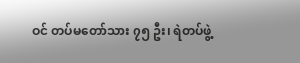ဝင် တပ်မတော်သား ၇၅ ဦး၊ ရဲတပ်ဖွဲ့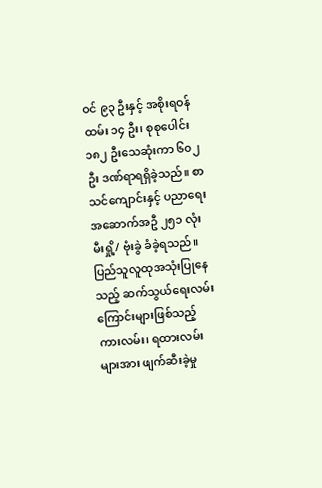ဝင် ၉၃ ဦးနှင့် အစိုးရဝန်ထမ်း ၁၄ ဦး၊ စုစုပေါင်း ၁၈၂ ဦးသေဆုံးကာ ၆၀၂ ဦး ဒဏ်ရာရရှိခဲ့သည်။ စာသင်ကျောင်းနှင့် ပညာရေးအဆောက်အဦ ၂၅၁ လုံး မီးရှို့/ ဗုံးခွဲ ခံခဲ့ရသည်။ ပြည်သူလူထုအသုံးပြုနေသည့် ဆက်သွယ်ရေးလမ်းကြောင်းများဖြစ်သည့် ကားလမ်း၊ ရထားလမ်းများအား ဖျက်ဆီးခဲ့မှု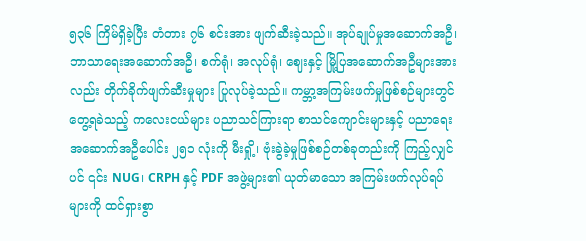၅၃၆ ကြိမ်ရှိခဲ့ပြီး တံတား ၇၆ စင်းအား ဖျက်ဆီးခဲ့သည်။ အုပ်ချုပ်မှုအဆောက်အဦ၊ ဘာသာရေးအဆောက်အဦ၊ စက်ရုံ၊ အလုပ်ရုံ၊ ဈေးနှင့် မြို့ပြအဆောက်အဦများအားလည်း တိုက်ခိုက်ဖျက်ဆီးမှုများ ပြုလုပ်ခဲ့သည်။ ကမ္ဘာ့အကြမ်းဖက်မှုဖြစ်စဉ်များတွင် တွေ့ရခဲသည့် ကလေးငယ်များ ပညာသင်ကြားရာ စာသင်ကျောင်းများနှင့် ပညာရေးအဆောက်အဦပေါင်း ၂၅၁ လုံးကို မီးရှို့၊ ဗုံးခွဲခဲ့မှုဖြစ်စဉ်တစ်ခုတည်းကို ကြည့်လျှင်ပင် ၎င်း NUG၊ CRPH နှင့် PDF အဖွဲ့များ၏ ယုတ်မာသော အကြမ်းဖက်လုပ်ရပ်များကို ထင်ရှားစွာ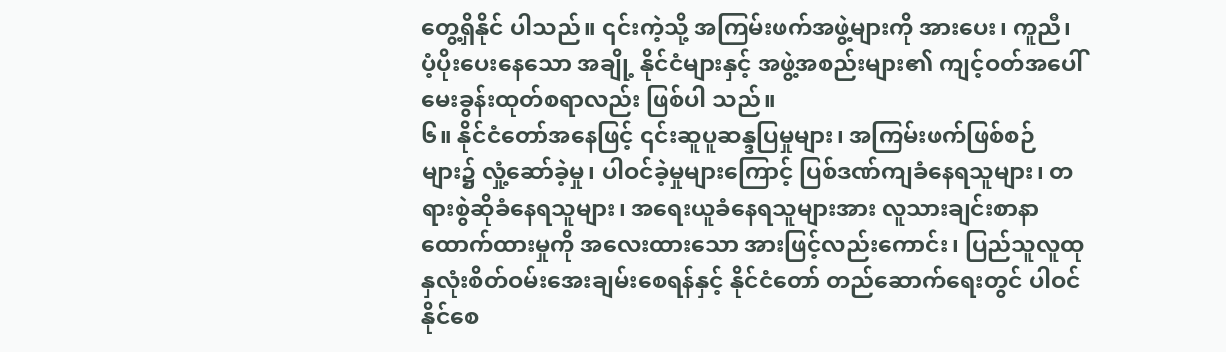တွေ့ရှိနိုင် ပါသည်။ ၎င်းကဲ့သို့ အကြမ်းဖက်အဖွဲ့များကို အားပေး၊ ကူညီ၊ ပံ့ပိုးပေးနေသော အချို့ နိုင်ငံများနှင့် အဖွဲ့အစည်းများ၏ ကျင့်ဝတ်အပေါ် မေးခွန်းထုတ်စရာလည်း ဖြစ်ပါ သည်။
၆။ နိုင်ငံတော်အနေဖြင့် ၎င်းဆူပူဆန္ဒပြမှုများ၊ အကြမ်းဖက်ဖြစ်စဉ်များ၌ လှုံ့ဆော်ခဲ့မှု၊ ပါဝင်ခဲ့မှုများကြောင့် ပြစ်ဒဏ်ကျခံနေရသူများ၊ တရားစွဲဆိုခံနေရသူများ၊ အရေးယူခံနေရသူများအား လူသားချင်းစာနာထောက်ထားမှုကို အလေးထားသော အားဖြင့်လည်းကောင်း၊ ပြည်သူလူထုနှလုံးစိတ်ဝမ်းအေးချမ်းစေရန်နှင့် နိုင်ငံတော် တည်ဆောက်ရေးတွင် ပါဝင်နိုင်စေ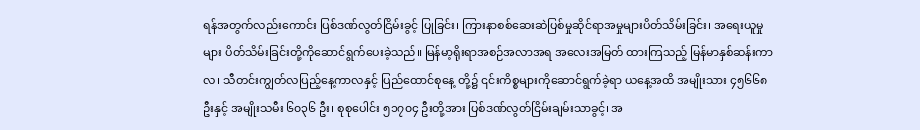ရန်အတွက်လည်းကောင်း ပြစ်ဒဏ်လွတ်ငြိမ်းခွင့် ပြုခြင်း၊ ကြားနာစစ်ဆေးဆဲပြစ်မှုဆိုင်ရာအမှုများပိတ်သိမ်းခြင်း၊ အရေးယူမှုများ ပိတ်သိမ်းခြင်းတို့ကိုဆောင်ရွက်ပေးခဲ့သည်။ မြန်မာ့ရိုးရာအစဉ်အလာအရ အလေးအမြတ် ထားကြသည့် မြန်မာနှစ်ဆန်းကာလ၊ သီတင်းကျွတ်လပြည့်နေ့ကာလနှင့် ပြည်ထောင်စုနေ့ တို့၌ ၎င်းကိစ္စများကိုဆောင်ရွက်ခဲ့ရာ ယနေ့အထိ အမျိုးသား ၄၅၆၆၈ ဦးနှင့် အမျိုးသမီး ၆၀၃၆ ဦး၊ စုစုပေါင်း ၅၁၇၀၄ ဦးတို့အား ပြစ်ဒဏ်လွတ်ငြိမ်းချမ်းသာခွင့်၊ အ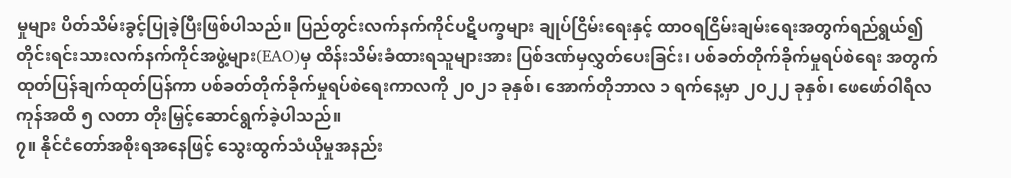မှုများ ပိတ်သိမ်းခွင့်ပြုခဲ့ပြီးဖြစ်ပါသည်။ ပြည်တွင်းလက်နက်ကိုင်ပဋိပက္ခများ ချုပ်ငြိမ်းရေးနှင့် ထာဝရငြိမ်းချမ်းရေးအတွက်ရည်ရွယ်၍ တိုင်းရင်းသားလက်နက်ကိုင်အဖွဲ့များ(EAO)မှ ထိန်းသိမ်းခံထားရသူများအား ပြစ်ဒဏ်မှလွှတ်ပေးခြင်း၊ ပစ်ခတ်တိုက်ခိုက်မှုရပ်စဲရေး အတွက် ထုတ်ပြန်ချက်ထုတ်ပြန်ကာ ပစ်ခတ်တိုက်ခိုက်မှုရပ်စဲရေးကာလကို ၂၀၂၁ ခုနှစ်၊ အောက်တိုဘာလ ၁ ရက်နေ့မှာ ၂၀၂၂ ခုနှစ်၊ ဖေဖော်ဝါရီလကုန်အထိ ၅ လတာ တိုးမြှင့်ဆောင်ရွက်ခဲ့ပါသည်။
၇။ နိုင်ငံတော်အစိုးရအနေဖြင့် သွေးထွက်သံယိုမှုအနည်း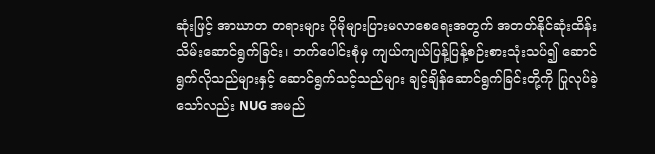ဆုံးဖြင့် အာဃာတ တရားများ ပိုမိုများပြားမလာစေရေးအတွက် အတတ်နိုင်ဆုံးထိန်းသိမ်းဆောင်ရွက်ခြင်း၊ ဘက်ပေါင်းစုံမှ ကျယ်ကျယ်ပြန့်ပြန့်စဉ်းစားသုံးသပ်၍ ဆောင်ရွက်လိုသည်များနှင့် ဆောင်ရွက်သင့်သည်များ ချင့်ချိန်ဆောင်ရွက်ခြင်းတို့ကို ပြုလုပ်ခဲ့သော်လည်း NUG အမည်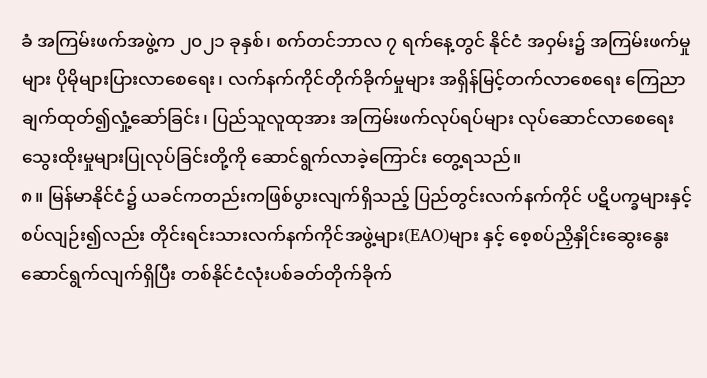ခံ အကြမ်းဖက်အဖွဲ့က ၂၀၂၁ ခုနှစ်၊ စက်တင်ဘာလ ၇ ရက်နေ့တွင် နိုင်ငံ အဝှမ်း၌ အကြမ်းဖက်မှုများ ပိုမိုများပြားလာစေရေး၊ လက်နက်ကိုင်တိုက်ခိုက်မှုများ အရှိန်မြင့်တက်လာစေရေး ကြေညာချက်ထုတ်၍လှုံ့ဆော်ခြင်း၊ ပြည်သူလူထုအား အကြမ်းဖက်လုပ်ရပ်များ လုပ်ဆောင်လာစေရေး သွေးထိုးမှုများပြုလုပ်ခြင်းတို့ကို ဆောင်ရွက်လာခဲ့ကြောင်း တွေ့ရသည်။
၈။ မြန်မာနိုင်ငံ၌ ယခင်ကတည်းကဖြစ်ပွားလျက်ရှိသည့် ပြည်တွင်းလက်နက်ကိုင် ပဋိပက္ခများနှင့်စပ်လျဉ်း၍လည်း တိုင်းရင်းသားလက်နက်ကိုင်အဖွဲ့များ(EAO)များ နှင့် စေ့စပ်ညှိနှိုင်းဆွေးနွေးဆောင်ရွက်လျက်ရှိပြီး တစ်နိုင်ငံလုံးပစ်ခတ်တိုက်ခိုက်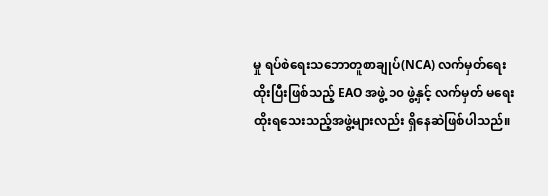မှု ရပ်စဲရေးသဘောတူစာချုပ်(NCA) လက်မှတ်ရေးထိုးပြီးဖြစ်သည့် EAO အဖွဲ့ ၁၀ ဖွဲ့နှင့် လက်မှတ် မရေးထိုးရသေးသည့်အဖွဲ့များလည်း ရှိနေဆဲဖြစ်ပါသည်။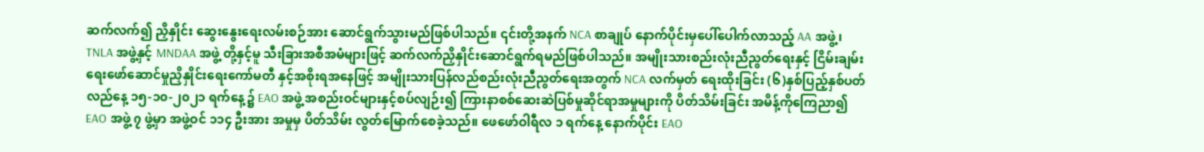ဆက်လက်၍ ညှိနှိုင်း ဆွေးနွေးရေးလမ်းစဉ်အား ဆောင်ရွက်သွားမည်ဖြစ်ပါသည်။ ၎င်းတို့အနက် NCA စာချုပ် နောက်ပိုင်းမှပေါ်ပေါက်လာသည့် AA အဖွဲ့၊ TNLA အဖွဲ့နှင့် MNDAA အဖွဲ့ တို့နှင့်မူ သီးခြားအစီအမံများဖြင့် ဆက်လက်ညှိနှိုင်းဆောင်ရွက်ရမည်ဖြစ်ပါသည်။ အမျိုးသားစည်းလုံးညီညွတ်ရေးနှင့် ငြိမ်းချမ်းရေးဖော်ဆောင်မှုညှိနှိုင်းရေးကော်မတီ နှင့်အစိုးရအနေဖြင့် အမျိုးသားပြန်လည်စည်းလုံးညီညွတ်ရေးအတွက် NCA လက်မှတ် ရေးထိုးခြင်း (၆)နှစ်ပြည့်နှစ်ပတ်လည်နေ့ ၁၅-၁၀-၂၀၂၁ ရက်နေ့၌ EAO အဖွဲ့ အစည်းဝင်များနှင့်စပ်လျဉ်း၍ ကြားနာစစ်ဆေးဆဲပြစ်မှုဆိုင်ရာအမှုများကို ပိတ်သိမ်းခြင်း အမိန့်ကိုကြေညာ၍ EAO အဖွဲ့ ၇ ဖွဲ့မှာ အဖွဲ့ဝင် ၁၁၄ ဦးအား အမှုမှ ပိတ်သိမ်း လွတ်မြောက်စေခဲ့သည်။ ဖေဖော်ဝါရီလ ၁ ရက်နေ့ နောက်ပိုင်း EAO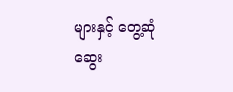များနှင့် တွေ့ဆုံဆွေး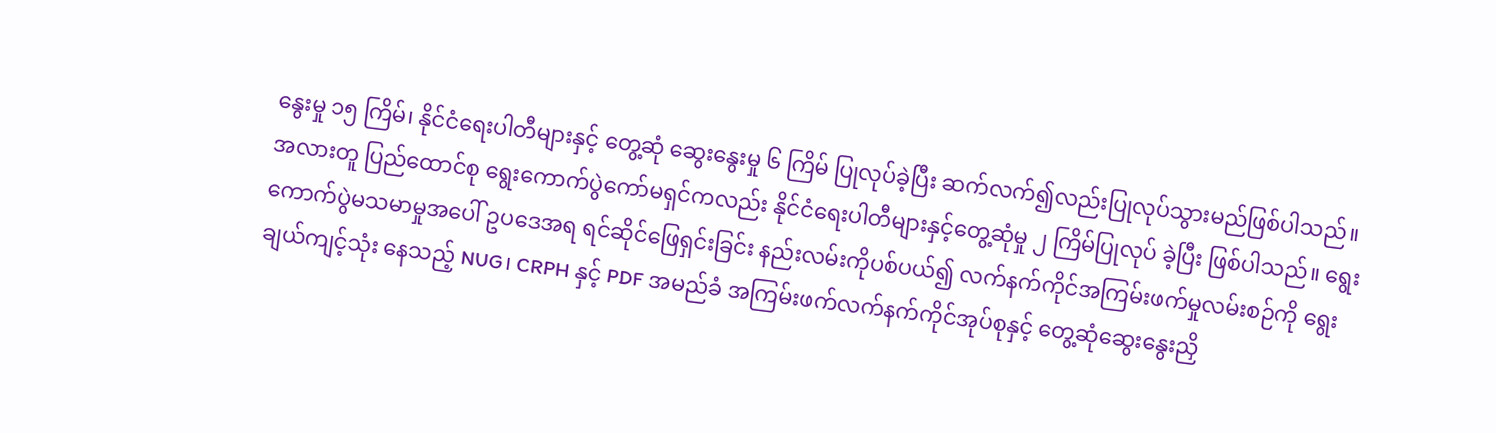နွေးမှု ၁၅ ကြိမ်၊ နိုင်ငံရေးပါတီများနှင့် တွေ့ဆုံ ဆွေးနွေးမှု ၆ ကြိမ် ပြုလုပ်ခဲ့ပြီး ဆက်လက်၍လည်းပြုလုပ်သွားမည်ဖြစ်ပါသည်။ အလားတူ ပြည်ထောင်စု ရွေးကောက်ပွဲကော်မရှင်ကလည်း နိုင်ငံရေးပါတီများနှင့်တွေ့ဆုံမှု ၂ ကြိမ်ပြုလုပ် ခဲ့ပြီး ဖြစ်ပါသည်။ ရွေးကောက်ပွဲမသမာမှုအပေါ် ဥပဒေအရ ရင်ဆိုင်ဖြေရှင်းခြင်း နည်းလမ်းကိုပစ်ပယ်၍ လက်နက်ကိုင်အကြမ်းဖက်မှုလမ်းစဉ်ကို ရွေးချယ်ကျင့်သုံး နေသည့် NUG၊ CRPH နှင့် PDF အမည်ခံ အကြမ်းဖက်လက်နက်ကိုင်အုပ်စုနှင့် တွေ့ဆုံဆွေးနွေးညှိ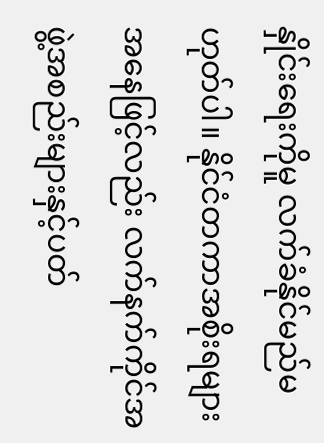နှိုင်းရေးကိုမူ လက်ခံနိုင်မည်မဟုတ်ပါ။ နိုင်ငံတကာအစိုးရများ အနေဖြင့်လည်း လက်နက်ကိုင်အဖွဲ့အစည်းများနှင့်ပတ်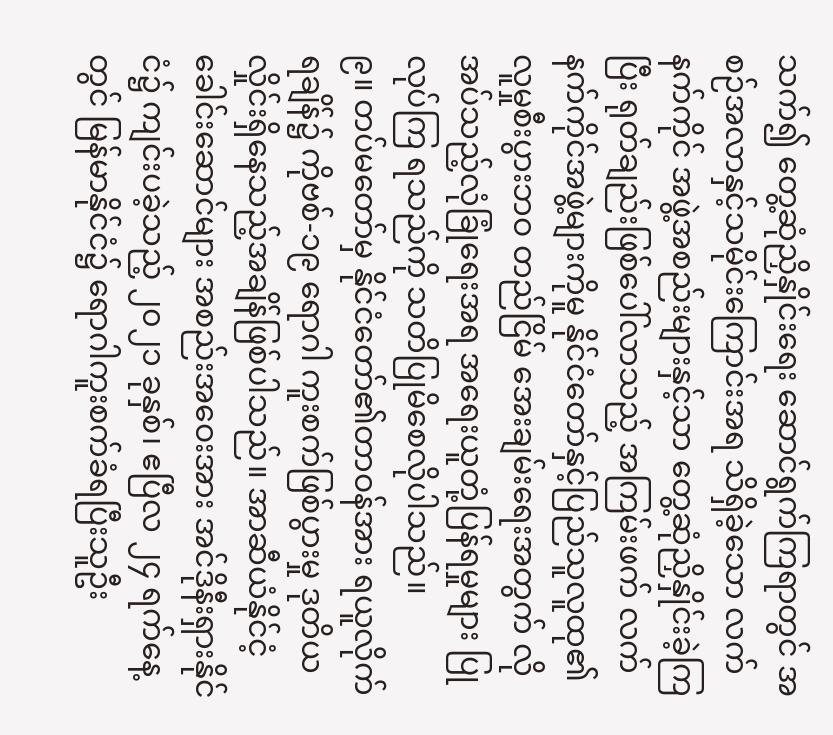သက်၍ တွေ့ဆုံညှိနှိုင်းရေး ဆောင်ရွက်ကြရာတွင် အစဉ်အလာနှင့်သမိုင်းကြောင်းအရ သိရှိခဲ့သော လက်နက်ကိုင် အဖွဲ့အစည်းများနှင့်သာ တွေ့ဆုံညှိနှိုင်းခဲ့ကြပြီး ရုတ်ချည်းဖြစ်ပေါ်လာသည့် အကြမ်းဖက် လက်နက်ကိုင်အဖွဲ့များကိုမူ နိုင်ငံတော်နှင့်ပြည်သူလူထု၏ လူမှုစီးပွားဘဝ တည်ငြိမ် အေးချမ်းရေးအတွက် လိုအပ်သည့်လုံခြုံရေးအရ အရေးယူတုံ့ပြန်ရမှုများ ပြုလုပ်ကြ ရသည်ကို သတိပြုမိစေလိုပါသည်။
၉။ တပ်မတော်မှ နိုင်ငံတော်၏တာဝန်အား ရယူလိုက်ရချိန်၌ ကိုဗစ်-၁၉ ရောဂါ ကူးစက်ဖြစ်ပွားမှု ဒုတိယလှိုင်းရှိနေသည့်အချိန်ဖြစ်ပါသည်။ အာဆီယံနိုင်ငံ့ ခေါင်းဆောင်များ အစည်းအဝေးအား အင်ဒိုနီးရှားနိုင်ငံ၌ ကျင်းပခဲ့သည့် ၂၀၂၁ ခုနှစ်၊ ဧပြီလ ၂၄ ရက်နေ့တွင် မြန်မာနိုင်ငံ၌ ရောဂါကူးစက်ခံရပြီးသူဦး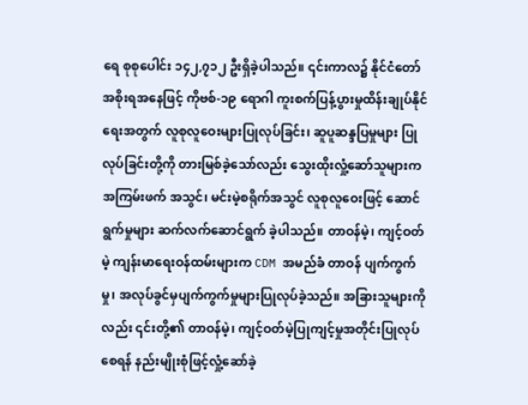ရေ စုစုပေါင်း ၁၄၂,၇၁၂ ဦးရှိခဲ့ပါသည်။ ၎င်းကာလ၌ နိုင်ငံတော်အစိုးရအနေဖြင့် ကိုဗစ်-၁၉ ရောဂါ ကူးစက်ပြန့်ပွားမှုထိန်းချုပ်နိုင်ရေးအတွက် လူစုလူဝေးများပြုလုပ်ခြင်း၊ ဆူပူဆန္ဒပြမှုများ ပြုလုပ်ခြင်းတို့ကို တားမြစ်ခဲ့သော်လည်း သွေးထိုးလှုံ့ဆော်သူများက အကြမ်းဖက် အသွင်၊ မင်းမဲ့စရိုက်အသွင် လူစုလူဝေးဖြင့် ဆောင်ရွက်မှုများ ဆက်လက်ဆောင်ရွက် ခဲ့ပါသည်။ တာဝန်မဲ့၊ ကျင့်ဝတ်မဲ့ ကျန်းမာရေးဝန်ထမ်းများက CDM အမည်ခံ တာဝန် ပျက်ကွက်မှု၊ အလုပ်ခွင်မှပျက်ကွက်မှုများပြုလုပ်ခဲ့သည်။ အခြားသူများကိုလည်း ၎င်းတို့၏ တာဝန်မဲ့၊ ကျင့်ဝတ်မဲ့ပြုကျင့်မှုအတိုင်းပြုလုပ်စေရန် နည်းမျိုးစုံဖြင့်လှုံ့ဆော်ခဲ့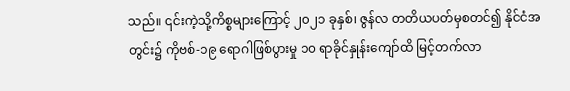သည်။ ၎င်းကဲ့သို့ကိစ္စများကြောင့် ၂၀၂၁ ခုနှစ်၊ ဇွန်လ တတိယပတ်မှစတင်၍ နိုင်ငံအတွင်း၌ ကိုဗစ်-၁၉ ရောဂါဖြစ်ပွားမှု ၁၀ ရာခိုင်နှုန်းကျော်ထိ မြင့်တက်လာ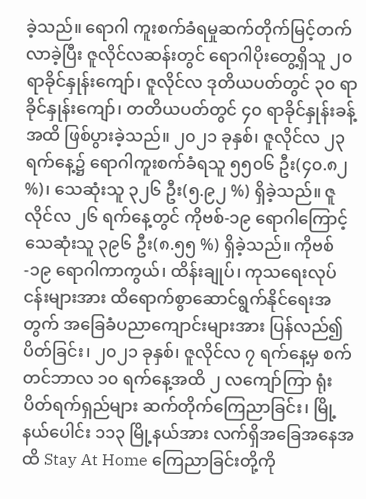ခဲ့သည်။ ရောဂါ ကူးစက်ခံရမှုဆက်တိုက်မြင့်တက်လာခဲ့ပြီး ဇူလိုင်လဆန်းတွင် ရောဂါပိုးတွေ့ရှိသူ ၂၀ ရာခိုင်နှုန်းကျော်၊ ဇူလိုင်လ ဒုတိယပတ်တွင် ၃၀ ရာခိုင်နှုန်းကျော်၊ တတိယပတ်တွင် ၄၀ ရာခိုင်နှုန်းခန့်အထိ ဖြစ်ပွားခဲ့သည်။ ၂၀၂၁ ခုနှစ်၊ ဇူလိုင်လ ၂၃ ရက်နေ့၌ ရောဂါကူးစက်ခံရသူ ၅၅၀၆ ဦး(၄၀.၈၂ %)၊ သေဆုံးသူ ၃၂၆ ဦး(၅.၉၂ %) ရှိခဲ့သည်။ ဇူလိုင်လ ၂၆ ရက်နေ့တွင် ကိုဗစ်-၁၉ ရောဂါကြောင့် သေဆုံးသူ ၃၉၆ ဦး(၈.၅၅ %) ရှိခဲ့သည်။ ကိုဗစ်-၁၉ ရောဂါကာကွယ်၊ ထိန်းချုပ်၊ ကုသရေးလုပ်ငန်းများအား ထိရောက်စွာဆောင်ရွက်နိုင်ရေးအတွက် အခြေခံပညာကျောင်းများအား ပြန်လည်၍ ပိတ်ခြင်း၊ ၂၀၂၁ ခုနှစ်၊ ဇူလိုင်လ ၇ ရက်နေ့မှ စက်တင်ဘာလ ၁၀ ရက်နေ့အထိ ၂ လကျော်ကြာ ရုံးပိတ်ရက်ရှည်များ ဆက်တိုက်ကြေညာခြင်း၊ မြို့နယ်ပေါင်း ၁၁၃ မြို့နယ်အား လက်ရှိအခြေအနေအထိ Stay At Home ကြေညာခြင်းတို့ကို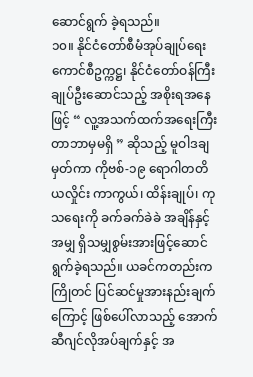ဆောင်ရွက် ခဲ့ရသည်။
၁၀။ နိုင်ငံတော်စီမံအုပ်ချုပ်ရေးကောင်စီဥက္ကဋ္ဌ၊ နိုင်ငံတော်ဝန်ကြီးချုပ်ဦးဆောင်သည့် အစိုးရအနေဖြင့် “ လူ့အသက်ထက်အရေးကြီးတာဘာမှမရှိ ” ဆိုသည့် မူဝါဒချမှတ်ကာ ကိုဗစ်-၁၉ ရောဂါတတိယလှိုင်း ကာကွယ်၊ ထိန်းချုပ်၊ ကုသရေးကို ခက်ခက်ခဲခဲ အချိန်နှင့်အမျှ ရှိသမျှစွမ်းအားဖြင့်ဆောင်ရွက်ခဲ့ရသည်။ ယခင်ကတည်းက ကြိုတင် ပြင်ဆင်မှုအားနည်းချက်ကြောင့် ဖြစ်ပေါ်လာသည့် အောက်ဆီဂျင်လိုအပ်ချက်နှင့် အ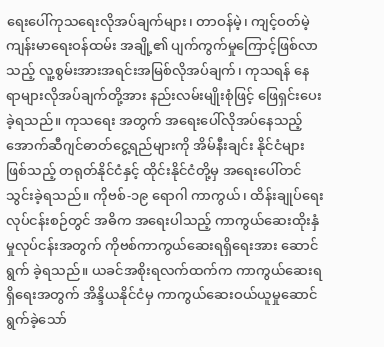ရေးပေါ်ကုသရေးလိုအပ်ချက်များ၊ တာဝန်မဲ့၊ ကျင့်ဝတ်မဲ့ ကျန်းမာရေးဝန်ထမ်း အချို့၏ ပျက်ကွက်မှုကြောင့်ဖြစ်လာသည့် လူ့စွမ်းအားအရင်းအမြစ်လိုအပ်ချက်၊ ကုသရန် နေရာများလိုအပ်ချက်တို့အား နည်းလမ်းမျိုးစုံဖြင့် ဖြေရှင်းပေးခဲ့ရသည်။ ကုသရေး အတွက် အရေးပေါ်လိုအပ်နေသည့် အောက်ဆီဂျင်ဓာတ်ငွေ့ရည်များကို အိမ်နီးချင်း နိုင်ငံများဖြစ်သည့် တရုတ်နိုင်ငံနှင့် ထိုင်းနိုင်ငံတို့မှ အရေးပေါ်တင်သွင်းခဲ့ရသည်။ ကိုဗစ်-၁၉ ရောဂါ ကာကွယ်၊ ထိန်းချုပ်ရေးလုပ်ငန်းစဉ်တွင် အဓိက အရေးပါသည့် ကာကွယ်ဆေးထိုးနှံမှုလုပ်ငန်းအတွက် ကိုဗစ်ကာကွယ်ဆေးရရှိရေးအား ဆောင်ရွက် ခဲ့ရသည်။ ယခင်အစိုးရလက်ထက်က ကာကွယ်ဆေးရရှိရေးအတွက် အိန္ဒိယနိုင်ငံမှ ကာကွယ်ဆေးဝယ်ယူမှုဆောင်ရွက်ခဲ့သော်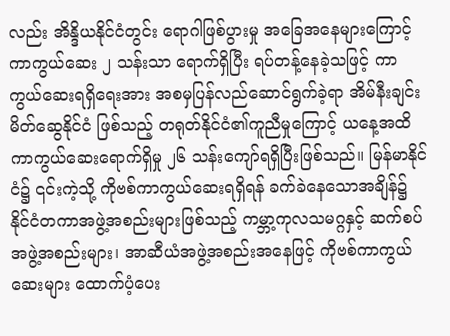လည်း အိန္ဒိယနိုင်ငံတွင်း ရောဂါဖြစ်ပွားမှု အခြေအနေများကြောင့် ကာကွယ်ဆေး ၂ သန်းသာ ရောက်ရှိပြီး ရပ်တန့်နေခဲ့သဖြင့် ကာကွယ်ဆေးရရှိရေးအား အစမှပြန်လည်ဆောင်ရွက်ခဲ့ရာ အိမ်နီးချင်းမိတ်ဆွေနိုင်ငံ ဖြစ်သည့် တရုတ်နိုင်ငံ၏ကူညီမှုကြောင့် ယနေ့အထိ ကာကွယ်ဆေးရောက်ရှိမှု ၂၆ သန်းကျော်ရရှိပြီးဖြစ်သည်။ မြန်မာနိုင်ငံ၌ ၎င်းကဲ့သို့ ကိုဗစ်ကာကွယ်ဆေးရရှိရန် ခက်ခဲနေသောအချိန်၌ နိုင်ငံတကာအဖွဲ့အစည်းများဖြစ်သည့် ကမ္ဘာ့ကုလသမဂ္ဂနှင့် ဆက်စပ်အဖွဲ့အစည်းများ၊ အာဆီယံအဖွဲ့အစည်းအနေဖြင့် ကိုဗစ်ကာကွယ်ဆေးများ ထောက်ပံ့ပေး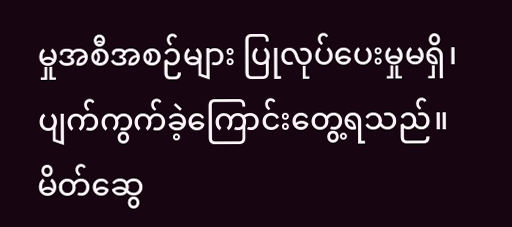မှုအစီအစဉ်များ ပြုလုပ်ပေးမှုမရှိ၊ ပျက်ကွက်ခဲ့ကြောင်းတွေ့ရသည်။ မိတ်ဆွေ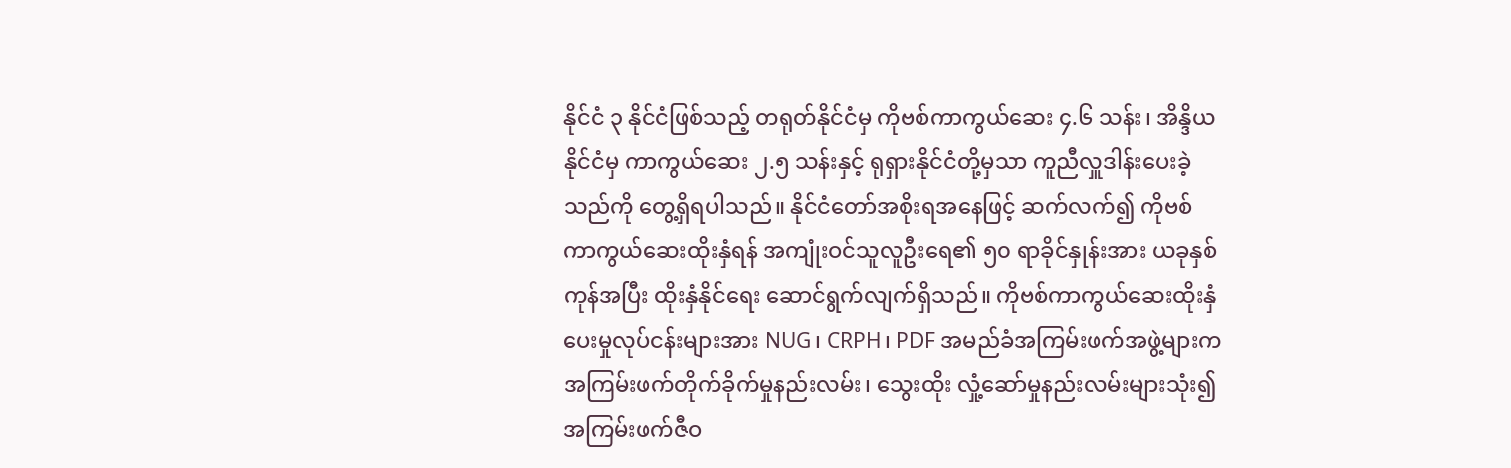နိုင်ငံ ၃ နိုင်ငံဖြစ်သည့် တရုတ်နိုင်ငံမှ ကိုဗစ်ကာကွယ်ဆေး ၄.၆ သန်း၊ အိန္ဒိယနိုင်ငံမှ ကာကွယ်ဆေး ၂.၅ သန်းနှင့် ရုရှားနိုင်ငံတို့မှသာ ကူညီလှူဒါန်းပေးခဲ့သည်ကို တွေ့ရှိရပါသည်။ နိုင်ငံတော်အစိုးရအနေဖြင့် ဆက်လက်၍ ကိုဗစ် ကာကွယ်ဆေးထိုးနှံရန် အကျုံးဝင်သူလူဦးရေ၏ ၅၀ ရာခိုင်နှုန်းအား ယခုနှစ်ကုန်အပြီး ထိုးနှံနိုင်ရေး ဆောင်ရွက်လျက်ရှိသည်။ ကိုဗစ်ကာကွယ်ဆေးထိုးနှံပေးမှုလုပ်ငန်းများအား NUG၊ CRPH၊ PDF အမည်ခံအကြမ်းဖက်အဖွဲ့များက အကြမ်းဖက်တိုက်ခိုက်မှုနည်းလမ်း၊ သွေးထိုး လှုံ့ဆော်မှုနည်းလမ်းများသုံး၍ အကြမ်းဖက်ဇီဝ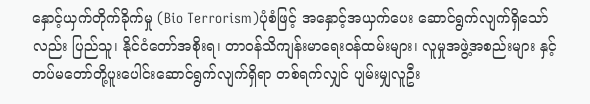နှောင့်ယှက်တိုက်ခိုက်မှု (Bio Terrorism)ပုံစံဖြင့် အနှောင့်အယှက်ပေး ဆောင်ရွက်လျက်ရှိသော်လည်း ပြည်သူ၊ နိုင်ငံတော်အစိုးရ၊ တာဝန်သိကျန်းမာရေးဝန်ထမ်းများ၊ လူမှုအဖွဲ့အစည်းများ နှင့် တပ်မတော်တို့ပူးပေါင်းဆောင်ရွက်လျက်ရှိရာ တစ်ရက်လျှင် ပျမ်းမျှလူဦး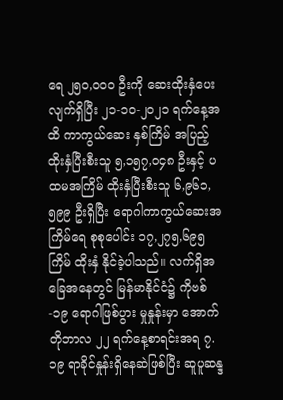ရေ ၂၅၀,၀၀၀ ဦးကို ဆေးထိုးနှံပေးလျက်ရှိပြီး ၂၁-၁၀-၂၀၂၁ ရက်နေ့အထိ ကာကွယ်ဆေး နှစ်ကြိမ် အပြည့်ထိုးနှံပြီးစီးသူ ၅,၁၅၇,၀၄၈ ဦးနှင့် ပထမအကြိမ် ထိုးနှံပြီးစီးသူ ၆,၉၆၁,၅၉၉ ဦးရှိပြီး ရောဂါကာကွယ်ဆေးအကြိမ်ရေ စုစုပေါင်း ၁၇,၂၇၅,၆၉၅ ကြိမ် ထိုးနှံ နိုင်ခဲ့ပါသည်။ လက်ရှိအခြေအနေတွင် မြန်မာနိုင်ငံ၌ ကိုဗစ်-၁၉ ရောဂါဖြစ်ပွား မှုနှုန်းမှာ အောက်တိုဘာလ ၂၂ ရက်နေ့စာရင်းအရ ၇.၁၉ ရာခိုင်နှုန်းရှိနေဆဲဖြစ်ပြီး ဆူပူဆန္ဒ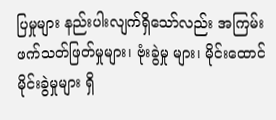ပြမှုများ နည်းပါးလျက်ရှိသော်လည်း အကြမ်းဖက်သတ်ဖြတ်မှုများ၊ ဗုံးခွဲမှု များ၊ မိုင်းထောင်မိုင်းခွဲမှုများ ရှိ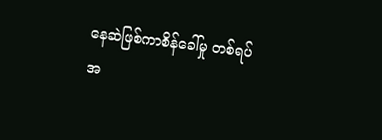နေဆဲဖြစ်ကာစိန်ခေါ်မှု တစ်ရပ်အ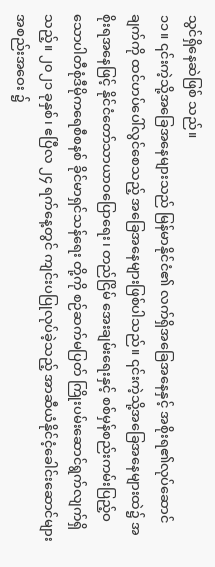သွင်ရှိနေဆဲဖြစ် သည်။
၁၁။ ၎င်းကဲ့သို့အခြေအနေများသည် မြန်မာနိုင်ငံ၏ လက်ရှိအခြေအနေနှင့် အစိုးရ၏လုပ်ဆောင်ချက်ကို ထင်ဟပ်ပေါ်လွင်စေသည့် အခြေအနေများဖြစ်ပါသည်။ ၎င်းကဲ့သို့အခြေအနေများထဲ၌ အစိုးရအနေဖြင့် နိုင်ငံတော်သာယာဝပြောရေး၊ တည်ငြိမ် အေးချမ်းရေးနှင့် စစ်မှန်စည်းကမ်းပြည့်ဝသောပါတီစုံဒီမိုကရေစီစနစ် ခိုင်မာရှင်သန်ရေး တို့ကို စဉ်ဆက်မပြတ် ကြိုးပမ်းဆောင်ရွက်လျက်ရှိသည့်။ ၂၀၂၁ ခုနှစ်၊ ဧပြီလ ၂၄ ရက်နေ့တွင် ကျင်းပပြုလုပ်ခဲ့သည့် အာဆီယံနိုင်ငံ့ခေါင်းဆောင်များ အစည်းအဝေး ၌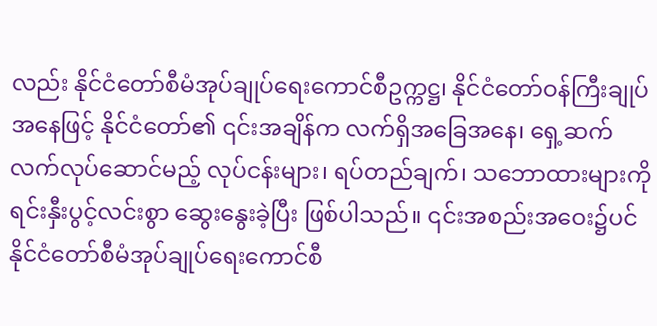လည်း နိုင်ငံတော်စီမံအုပ်ချုပ်ရေးကောင်စီဥက္ကဋ္ဌ၊ နိုင်ငံတော်ဝန်ကြီးချုပ်အနေဖြင့် နိုင်ငံတော်၏ ၎င်းအချိန်က လက်ရှိအခြေအနေ၊ ရှေ့ဆက်လက်လုပ်ဆောင်မည့် လုပ်ငန်းများ၊ ရပ်တည်ချက်၊ သဘောထားများကို ရင်းနှီးပွင့်လင်းစွာ ဆွေးနွေးခဲ့ပြီး ဖြစ်ပါသည်။ ၎င်းအစည်းအဝေး၌ပင် နိုင်ငံတော်စီမံအုပ်ချုပ်ရေးကောင်စီ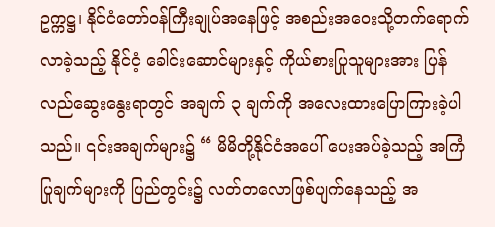ဥက္ကဋ္ဌ၊ နိုင်ငံတော်ဝန်ကြီးချုပ်အနေဖြင့် အစည်းအဝေးသို့တက်ရောက်လာခဲ့သည့် နိုင်ငံ့ ခေါင်းဆောင်များနှင့် ကိုယ်စားပြုသူများအား ပြန်လည်ဆွေးနွေးရာတွင် အချက် ၃ ချက်ကို အလေးထားပြောကြားခဲ့ပါသည်။ ၎င်းအချက်များ၌ “ မိမိတို့နိုင်ငံအပေါ် ပေးအပ်ခဲ့သည့် အကြံပြုချက်များကို ပြည်တွင်း၌ လတ်တလောဖြစ်ပျက်နေသည့် အ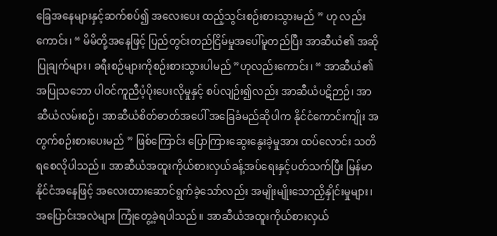ခြေအနေများနှင့်ဆက်စပ်၍ အလေးပေး ထည့်သွင်းစဉ်းစားသွားမည် ” ဟု လည်းကောင်း၊ “ မိမိတို့အနေဖြင့် ပြည်တွင်းတည်ငြိမ်မှုအပေါ်မူတည်ပြီး အာဆီယံ၏ အဆိုပြုချက်များ၊ ခရီးစဉ်များကိုစဉ်းစားသွားပါမည် ”ဟုလည်းကောင်း၊ “ အာဆီယံ၏ အပြုသဘော ပါဝင်ကူညီပံ့ပိုးပေးလိုမှုနှင့် စပ်လျဉ်း၍လည်း အာဆီယံပဋိဉာဉ်၊ အာဆီယံလမ်းစဉ်၊ အာဆီယံစိတ်ဓာတ်အပေါ် အခြေခံမည်ဆိုပါက နိုင်ငံကောင်းကျိုး အတွက်စဉ်းစားပေးမည် ” ဖြစ်ကြောင်း ပြောကြားဆွေးနွေးခဲ့မှုအား ထပ်လောင်း သတိရစေလိုပါသည်။ အာဆီယံအထူးကိုယ်စားလှယ်ခန့်အပ်ရေးနှင့်ပတ်သက်ပြီး မြန်မာနိုင်ငံအနေဖြင့် အလေးထားဆောင်ရွက်ခဲ့သော်လည်း အမျိုးမျိုးသောညှိနှိုင်းမှုများ၊ အပြောင်းအလဲများ ကြုံတွေ့ခဲ့ရပါသည်။ အာဆီယံအထူးကိုယ်စားလှယ်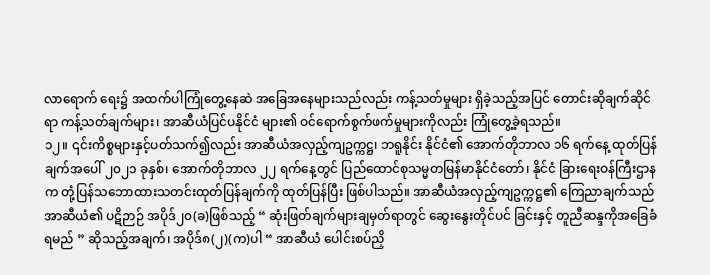လာရောက် ရေး၌ အထက်ပါကြုံတွေ့နေဆဲ အခြေအနေများသည်လည်း ကန့်သတ်မှုများ ရှိခဲ့သည့်အပြင် တောင်းဆိုချက်ဆိုင်ရာ ကန့်သတ်ချက်များ၊ အာဆီယံပြင်ပနိုင်ငံ များ၏ ဝင်ရောက်စွက်ဖက်မှုများကိုလည်း ကြုံတွေ့ခဲ့ရသည်။
၁၂။ ၎င်းကိစ္စများနှင့်ပတ်သက်၍လည်း အာဆီယံအလှည့်ကျဥက္ကဋ္ဌ၊ ဘရူနိုင်း နိုင်ငံ၏ အောက်တိုဘာလ ၁၆ ရက်နေ့ ထုတ်ပြန်ချက်အပေါ် ၂၀၂၁ ခုနှစ်၊ အောက်တိုဘာလ ၂၂ ရက်နေ့တွင် ပြည်ထောင်စုသမ္မတမြန်မာနိုင်ငံတော်၊ နိုင်ငံ ခြားရေးဝန်ကြီးဌာနက တုံ့ပြန်သဘောထားသတင်းထုတ်ပြန်ချက်ကို ထုတ်ပြန်ပြီး ဖြစ်ပါသည်။ အာဆီယံအလှည့်ကျဥက္ကဋ္ဌ၏ ကြေညာချက်သည် အာဆီယံ၏ ပဋိဉာဉ် အပိုဒ်၂၀(ခ)ဖြစ်သည့် “ ဆုံးဖြတ်ချက်များချမှတ်ရာတွင် ဆွေးနွေးတိုင်ပင် ခြင်းနှင့် တူညီဆန္ဒကိုအခြေခံရမည် ” ဆိုသည့်အချက်၊ အပိုဒ်၈(၂)(က)ပါ “ အာဆီယံ ပေါင်းစပ်ညှိ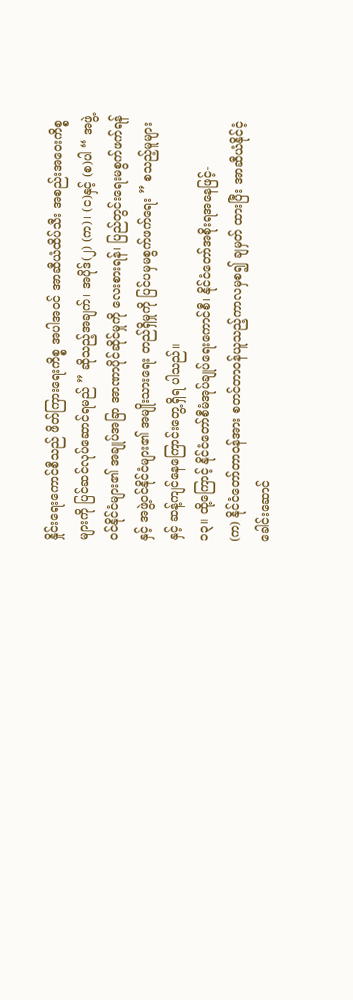နှိုင်းရေးကောင်စီသည် ဖိတ်ကြားရေးကိစ္စ အပါအဝင် အာဆီယံထိပ်သီး အစည်းအဝေးကိစ္စများကို ပြင်ဆင်လုပ်ဆောင်ရမည် ” ဆိုသည့်အချက်၊ အပိုဒ်(၂) (က)၊ (င)နှင့် (စ)ပါ “ အဖွဲ့ဝင်နိုင်ငံများ၏ အချုပ်အခြာ အာဏာပိုင်ဆိုင်မှုကို လေးစားရန်၊ ပြည်တွင်းရေးမစွက်ဖက်ရန်နှင့် အဖွဲ့ဝင်နိုင်ငံများ၏ အမျိုးသားရေး တည်ရှိမှုကို ပြင်ပမှမစွက်ဖက်ရေး ” စသည့်မူများနှင့် ဆန့်ကျင်နေကြောင်းတွေ့ရှိရ ပါသည်။
၁၃။ ထို့ကြောင့် နိုင်ငံတော်စီမံအုပ်ချုပ်ရေးကောင်စီ၊ နိုင်ငံတော်အစိုးရအနေဖြင့်-
(က) နိုင်ငံတော်တာဝန်အား စတင်တာဝန်ယူသည့်ကာလမှစ၍ ချမှတ် ထားပြီး အာဆီယံနိုင်ငံ့ခေါင်းဆောင်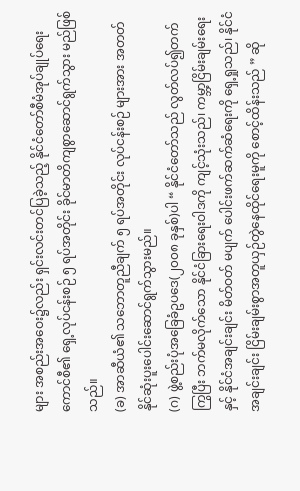များ အစည်းအဝေး၌လည်း ရှင်းလင်းတင်ပြခဲ့သည့် နိုင်ငံတော်စီမံအုပ်ချုပ်ရေးကောင်စီ၏ ရှေ့လုပ်ငန်းစဉ် ၅ ရပ်အတိုင်း ခိုင်မာတိကျစွာဆောင်ရွက်သွား မည်ဖြစ်သည်။
(ခ) အာဆီယံ၏ သဘောတူညီချက် ၅ ရပ်အတိုင်း လုပ်ငန်းစဉ် များအား အတတ်နိုင်ဆုံးပူးပေါင်းဆောင်ရွက်သွားမည်။
(ဂ) ဖွဲ့စည်းပုံအခြေခံဥပဒေ(၂၀၀၈ ခုနှစ်)ပါ “ နိုင်ငံတော်သည် လွတ်လပ်၍တက်ကြွပြီး ဘက်မလိုက်သော နိုင်ငံခြားရေးဝါဒကို ကျင့်သုံးသည်၊ ကမ္ဘာ့ငြိမ်းချမ်းရေးနှင့် နိုင်ငံအချင်းချင်း မိတ်ဝတ် မပျက် ပေါင်းဖက်ဆက်ဆံရေးကို ရှေ့ရှုသည်၊ နိုင်ငံအချင်းချင်း ငြိမ်းချမ်းစွာအတူယှဉ်တွဲနေထိုင်ရေးမူကို စောင့်ထိန်းသည် ” ဆို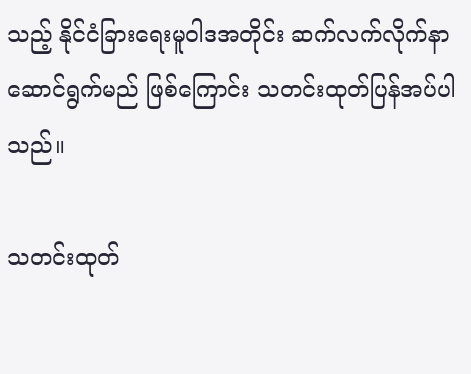သည့် နိုင်ငံခြားရေးမူဝါဒအတိုင်း ဆက်လက်လိုက်နာ ဆောင်ရွက်မည် ဖြစ်ကြောင်း သတင်းထုတ်ပြန်အပ်ပါသည်။

သတင်းထုတ်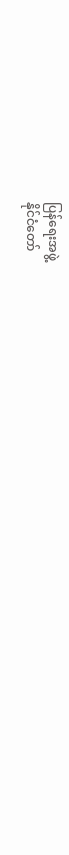ပြန်ရေးအဖွဲ့
နိုင်ငံတော်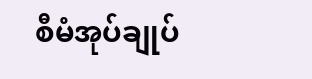စီမံအုပ်ချုပ်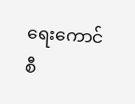ရေးကောင်စီ